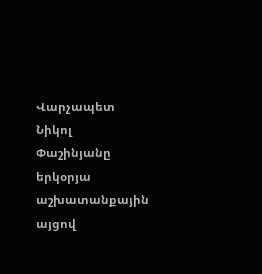Վարչապետ Նիկոլ Փաշինյանը երկօրյա աշխատանքային այցով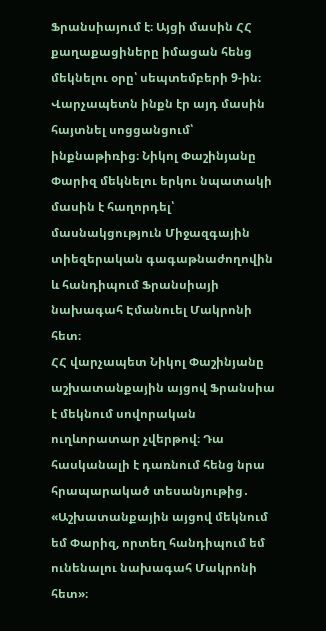Ֆրանսիայում է։ Այցի մասին ՀՀ քաղաքացիները իմացան հենց մեկնելու օրը՝ սեպտեմբերի 9-ին։ Վարչապետն ինքն էր այդ մասին հայտնել սոցցանցում՝ ինքնաթիռից։ Նիկոլ Փաշինյանը Փարիզ մեկնելու երկու նպատակի մասին է հաղորդել՝ մասնակցություն Միջազգային տիեզերական գագաթնաժողովին և հանդիպում Ֆրանսիայի նախագահ Էմանուել Մակրոնի հետ։
ՀՀ վարչապետ Նիկոլ Փաշինյանը աշխատանքային այցով Ֆրանսիա է մեկնում սովորական ուղևորատար չվերթով։ Դա հասկանալի է դառնում հենց նրա հրապարակած տեսանյութից․
«Աշխատանքային այցով մեկնում եմ Փարիզ, որտեղ հանդիպում եմ ունենալու նախագահ Մակրոնի հետ»։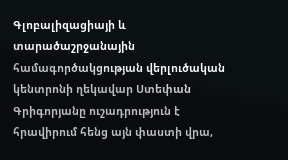Գլոբալիզացիայի և տարածաշրջանային համագործակցության վերլուծական կենտրոնի ղեկավար Ստեփան Գրիգորյանը ուշադրություն է հրավիրում հենց այն փաստի վրա,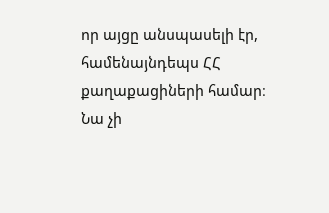որ այցը անսպասելի էր, համենայնդեպս ՀՀ քաղաքացիների համար։ Նա չի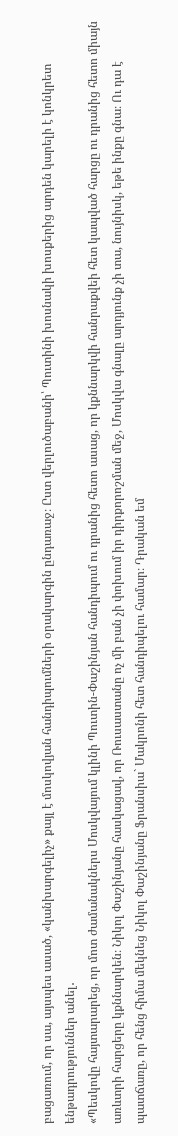բացառում, որ սա, այսպես ասած, «կանխարգելիչ» քայլ է մոսկովյան հանդիպումների օրակարգին ընդառաջ։ Ըստ վերլուծաբանի՝ Պուտինի խոսնակի խոսքերից արդեն կարելի է կոնկրետ ենթադրություններ անել․
«Պեսկովը հայտարարեց, որ մոտ ժամանակներս Մոսկվայում կլինի Պուտին-Փաշինյան հանդիպում ու դրանից հետո ասաց, որ կքննարկվի հանրաքվեի հետ կապված հարցը ու դրանից հետո միայն առևտրի հարցերը կքննարկեն։ Նիկոլ Փաշինյանը հասկացավ, որ Ռուսաստանը ոչ մի բան չի փոխում իր դիրքորոշման մեջ, Մոսկվա գնալը արդյունք չի տա, նույնիսկ, եթե ինքը գնա։ Ու դա է պատճառը, որ հենց հիմա մեկնեց Նիկոլ Փաշինյանը Ֆրանսիա` Մակրոնի հետ հանդիպելու համար։ Դրական եմ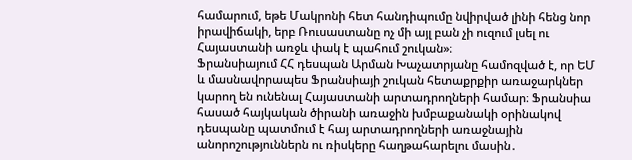համարում, եթե Մակրոնի հետ հանդիպումը նվիրված լինի հենց նոր իրավիճակի, երբ Ռուսաստանը ոչ մի այլ բան չի ուզում լսել ու Հայաստանի առջև փակ է պահում շուկան»։
Ֆրանսիայում ՀՀ դեսպան Արման Խաչատրյանը համոզված է, որ ԵՄ և մասնավորապես Ֆրանսիայի շուկան հետաքրքիր առաջարկներ կարող են ունենալ Հայաստանի արտադրողների համար։ Ֆրանսիա հասած հայկական ծիրանի առաջին խմբաքանակի օրինակով դեսպանը պատմում է հայ արտադրողների առաջնային անորոշություններն ու ռիսկերը հաղթահարելու մասին․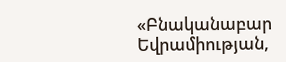«Բնականաբար Եվրամիության,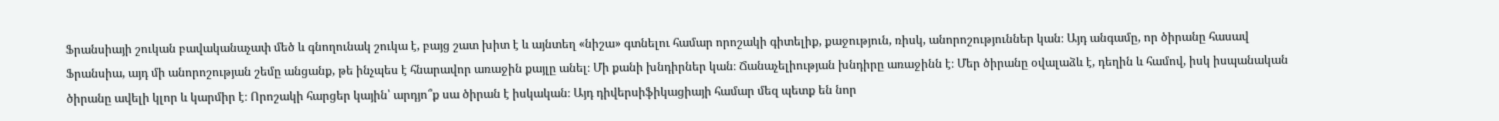Ֆրանսիայի շուկան բավականաչափ մեծ և գնողունակ շուկա է, բայց շատ խիտ է և այնտեղ «նիշա» գտնելու համար որոշակի գիտելիք, քաջություն, ռիսկ, անորոշություններ կան։ Այդ անգամը, որ ծիրանը հասավ Ֆրանսիա, այդ մի անորոշության շեմը անցանք, թե ինչպես է հնարավոր առաջին քայլը անել։ Մի քանի խնդիրներ կան։ Ճանաչելիության խնդիրը առաջինն է։ Մեր ծիրանը օվալաձև է, դեղին և համով, իսկ իսպանական ծիրանը ավելի կլոր և կարմիր է։ Որոշակի հարցեր կային՝ արդյո՞ք սա ծիրան է իսկական։ Այդ դիվերսիֆիկացիայի համար մեզ պետք են նոր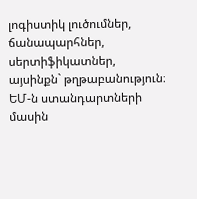լոգիստիկ լուծումներ, ճանապարհներ, սերտիֆիկատներ, այսինքն` թղթաբանություն։ ԵՄ-ն ստանդարտների մասին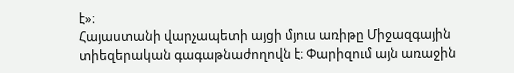է»։
Հայաստանի վարչապետի այցի մյուս առիթը Միջազգային տիեզերական գագաթնաժողովն է։ Փարիզում այն առաջին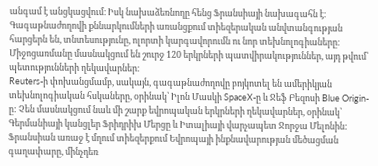անգամ է անցկացվում։ Իսկ նախաձեռնողը հենց Ֆրանսիայի նախագահն է։ Գագաթնաժողովի քննարկումների առանցքում տիեզերական անվտանգության հարցերն են, տնտեսությունը, ոլորտի կարգավորումն ու նոր տեխնոլոգիաները։ Միջոցառմանը մասնակցում են շուրջ 120 երկրների պատվիրակություններ, այդ թվում՝ պետությունների ղեկավարներ։
Reuters-ի փոխանցմամբ, սակայն, գագաթնաժողովը բոյկոտել են ամերիկյան տեխնոլոգիական հսկաները, օրինակ՝ Իլոն Մասկի SpaceX-ը և Ջեֆ Բեզոսի Blue Origin-ը: Չեն մասնակցում նաև մի շարք եվրոպական երկրների ղեկավարներ, օրինակ՝ Գերմանիայի կանցլեր Ֆրիդրիխ Մերցը և Իտալիայի վարչապետ Ջորջա Մելոնին: Ֆրանսիան առաջ է մղում տիեզերքում Եվրոպայի ինքնավարության մեծացման գաղափարը, մինչդեռ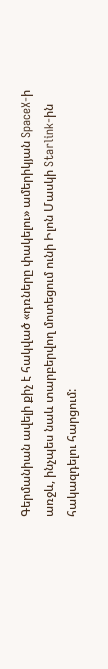Գերմանիան ավելի քիչ է հակված «դռները փակելու» ամերիկյան SpaceX-ի առջև, ինչպես նաև տարբերվող մոտեցում ունի Իլոն Մասկի Starlink-ին հակազդելու հարցում: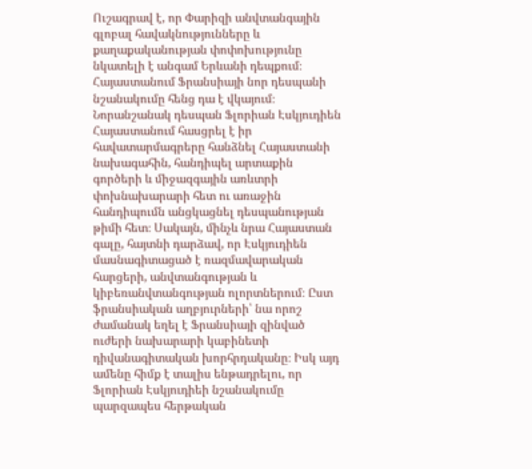Ուշագրավ է, որ Փարիզի անվտանգային գլոբալ հավակնությունները և քաղաքականության փոփոխությունը նկատելի է անգամ Երևանի դեպքում։ Հայաստանում Ֆրանսիայի նոր դեսպանի նշանակումը հենց դա է վկայում։ Նորանշանակ դեսպան Ֆլորիան Էսկյուդիեն Հայաստանում հասցրել է իր հավատարմագրերը հանձնել Հայաստանի նախագահին, հանդիպել արտաքին գործերի և միջազգային առևտրի փոխնախարարի հետ ու առաջին հանդիպումն անցկացնել դեսպանության թիմի հետ։ Սակայն, մինչև նրա Հայաստան գալը, հայտնի դարձավ, որ Էսկյուդիեն մասնագիտացած է ռազմավարական հարցերի, անվտանգության և կիբեռանվտանգության ոլորտներում։ Ըստ ֆրանսիական աղբյուրների՝ նա որոշ ժամանակ եղել է Ֆրանսիայի զինված ուժերի նախարարի կաբինետի դիվանագիտական խորհրդականը։ Իսկ այդ ամենը հիմք է տալիս ենթադրելու, որ Ֆլորիան Էսկյուդիեի նշանակումը պարզապես հերթական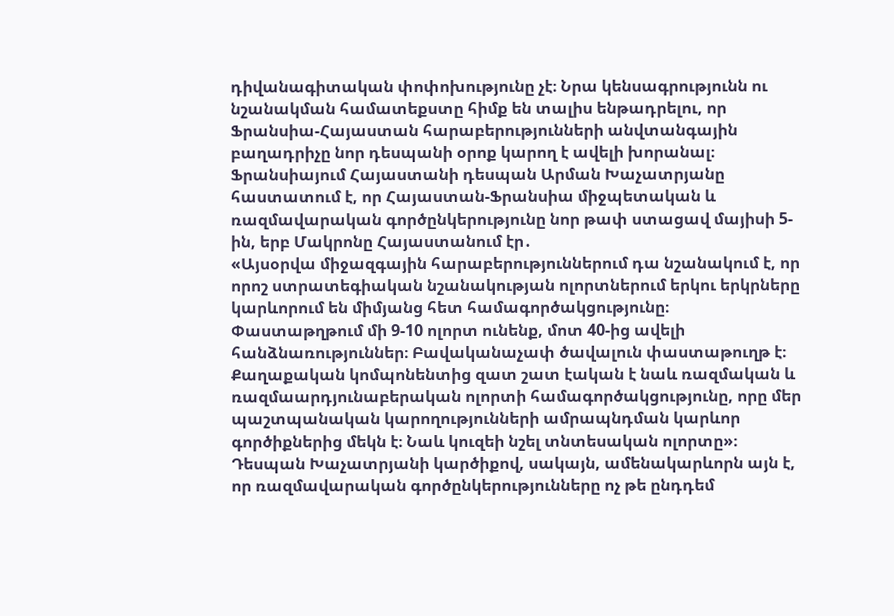դիվանագիտական փոփոխությունը չէ։ Նրա կենսագրությունն ու նշանակման համատեքստը հիմք են տալիս ենթադրելու, որ Ֆրանսիա-Հայաստան հարաբերությունների անվտանգային բաղադրիչը նոր դեսպանի օրոք կարող է ավելի խորանալ։
Ֆրանսիայում Հայաստանի դեսպան Արման Խաչատրյանը հաստատում է, որ Հայաստան-Ֆրանսիա միջպետական և ռազմավարական գործընկերությունը նոր թափ ստացավ մայիսի 5-ին, երբ Մակրոնը Հայաստանում էր․
«Այսօրվա միջազգային հարաբերություններում դա նշանակում է, որ որոշ ստրատեգիական նշանակության ոլորտներում երկու երկրները կարևորում են միմյանց հետ համագործակցությունը։ Փաստաթղթում մի 9-10 ոլորտ ունենք, մոտ 40-ից ավելի հանձնառություններ։ Բավականաչափ ծավալուն փաստաթուղթ է։ Քաղաքական կոմպոնենտից զատ շատ էական է նաև ռազմական և ռազմաարդյունաբերական ոլորտի համագործակցությունը, որը մեր պաշտպանական կարողությունների ամրապնդման կարևոր գործիքներից մեկն է։ Նաև կուզեի նշել տնտեսական ոլորտը»։
Դեսպան Խաչատրյանի կարծիքով, սակայն, ամենակարևորն այն է, որ ռազմավարական գործընկերությունները ոչ թե ընդդեմ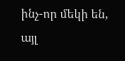ինչ-որ մեկի են, այլ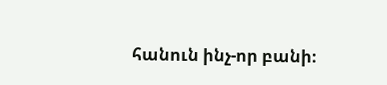հանուն ինչ-որ բանի։